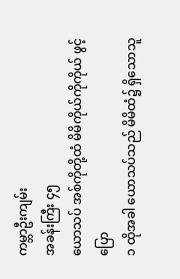ကမ္ဘာဦးကျမ်း
အခန်းကြီး ၄၅
ယောသပ် အစ်ကိုတို့ထံ မိမိကိုယ်ကိုကိုယ် ဖွင့်ပြော
၁ ထိုအခါ ယောသပ်သည် မိမိထံ၌ ရှိသောသူ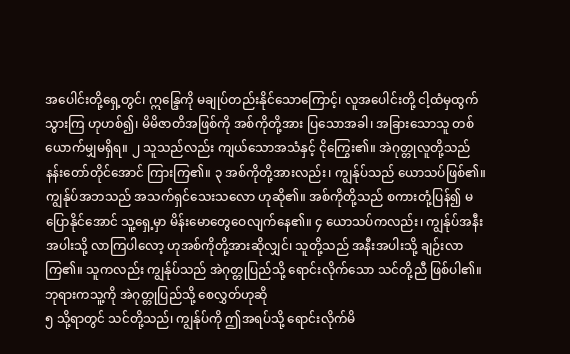အပေါင်းတို့ရှေ့တွင်၊ ဣန္ဒြေကို မချုပ်တည်းနိုင်သောကြောင့်၊ လူအပေါင်းတို့ ငါ့ထံမှထွက်သွားကြ ဟုဟစ်၍၊ မိမိဇာတိအဖြစ်ကို အစ်ကိုတို့အား ပြသောအခါ၊ အခြားသောသူ တစ်ယောက်မျှမရှိရ။ ၂ သူသည်လည်း ကျယ်သောအသံနှင့် ငိုကြွေး၏။ အဲဂုတ္တုလူတို့သည် နန်းတော်တိုင်အောင် ကြားကြ၏။ ၃ အစ်ကိုတို့အားလည်း၊ ကျွန်ုပ်သည် ယောသပ်ဖြစ်၏။ ကျွန်ုပ်အဘသည် အသက်ရှင်သေးသလော ဟုဆို၏။ အစ်ကိုတို့သည် စကားတုံ့ပြန်၍ မပြောနိုင်အောင် သူ့ရှေ့မှာ မိန်းမောတွေဝေလျက်နေ၏။ ၄ ယောသပ်ကလည်း၊ ကျွန်ုပ်အနီးအပါးသို့ လာကြပါလော့ ဟုအစ်ကိုတို့အားဆိုလျှင်၊ သူတို့သည် အနီးအပါးသို့ ချဉ်းလာကြ၏။ သူကလည်း ကျွန်ုပ်သည် အဲဂုတ္တုပြည်သို့ ရောင်းလိုက်သော သင်တို့ညီ ဖြစ်ပါ၏။
ဘုရားကသူ့ကို အဲဂုတ္တုပြည်သို့ စေလွှတ်ဟုဆို
၅ သို့ရာတွင် သင်တို့သည်၊ ကျွန်ုပ်ကို ဤအရပ်သို့ ရောင်းလိုက်မိ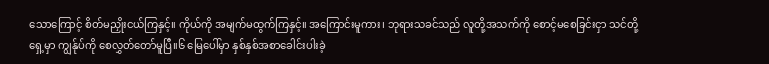သောကြောင့် စိတ်မညှိုးငယ်ကြနှင့်။ ကိုယ်ကို အမျက်မထွက်ကြနှင့်။ အကြောင်းမူကား၊ ဘုရားသခင်သည် လူတို့အသက်ကို စောင့်မစေခြင်းငှာ သင်တို့ရှေ့မှာ ကျွန်ုပ်ကို စေလွှတ်တော်မူပြီ။၆ မြေပေါ်မှာ နှစ်နှစ်အစာခေါင်းပါးခဲ့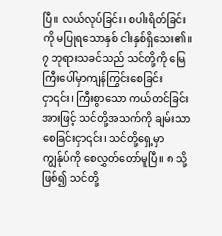ပြီ။ လယ်လုပ်ခြင်း၊ စပါးရိတ်ခြင်းကို မပြုရသောနှစ် ငါးနှစ်ရှိသေး၏။ ၇ ဘုရားသခင်သည် သင်တို့ကို မြေကြီးပေါ်မှာကျန်ကြွင်းစေခြင်းငှာ၎င်း၊ ကြီးစွာသော ကယ်တင်ခြင်းအားဖြင့် သင်တို့အသက်ကို ချမ်းသာစေခြင်းငှာ၎င်း၊ သင်တို့ရှေ့မှာ ကျွန်ုပ်ကို စေလွှတ်တော်မူပြီ။ ၈ သို့ဖြစ်၍ သင်တို့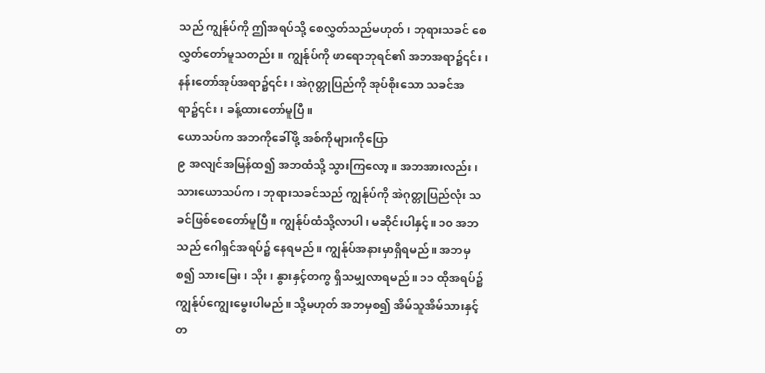သည် ကျွန်ုပ်ကို ဤအရပ်သို့ စေလွှတ်သည်မဟုတ်၊ ဘုရားသခင် စေလွှတ်တော်မူသတည်း။ ကျွန်ုပ်ကို ဖာရောဘုရင်၏ အဘအရာ၌၎င်း၊ နန်းတော်အုပ်အရာ၌၎င်း၊ အဲဂုတ္တုပြည်ကို အုပ်စိုးသော သခင်အရာ၌၎င်း၊ ခန့်ထားတော်မူပြီ။
ယောသပ်က အဘကိုခေါ်ဖို့ အစ်ကိုများကိုပြော
၉ အလျင်အမြန်ထ၍ အဘထံသို့ သွားကြလော့။ အဘအားလည်း၊ သားယောသပ်က၊ ဘုရားသခင်သည် ကျွန်ုပ်ကို အဲဂုတ္တုပြည်လုံး သခင်ဖြစ်စေတော်မူပြီ။ ကျွန်ုပ်ထံသို့လာပါ၊ မဆိုင်းပါနှင့်။ ၁၀ အဘသည် ဂေါရှင်အရပ်၌ နေရမည်။ ကျွန်ုပ်အနားမှာရှိရမည်။ အဘမှစ၍ သားမြေး၊ သိုး၊ နွားနှင့်တကွ ရှိသမျှလာရမည်။ ၁၁ ထိုအရပ်၌ ကျွန်ုပ်ကျွေးမွေးပါမည်။ သို့မဟုတ် အဘမှစ၍ အိမ်သူအိမ်သားနှင့်တ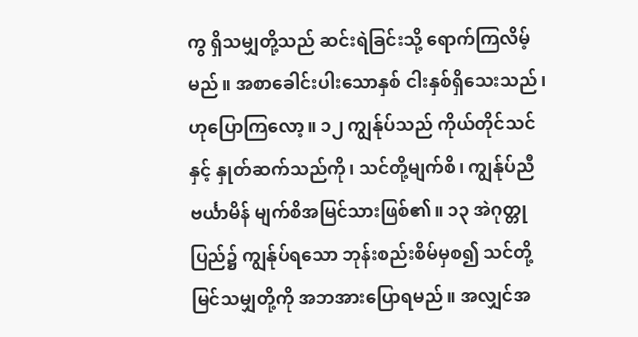ကွ ရှိသမျှတို့သည် ဆင်းရဲခြင်းသို့ ရောက်ကြလိမ့်မည်။ အစာခေါင်းပါးသောနှစ် ငါးနှစ်ရှိသေးသည်၊ ဟုပြောကြလော့။ ၁၂ ကျွန်ုပ်သည် ကိုယ်တိုင်သင်နှင့် နှုတ်ဆက်သည်ကို၊ သင်တို့မျက်စိ၊ ကျွန်ုပ်ညီဗင်္ယာမိန် မျက်စိအမြင်သားဖြစ်၏။ ၁၃ အဲဂုတ္တုပြည်၌ ကျွန်ုပ်ရသော ဘုန်းစည်းစိမ်မှစ၍ သင်တို့မြင်သမျှတို့ကို အဘအားပြောရမည်။ အလျှင်အ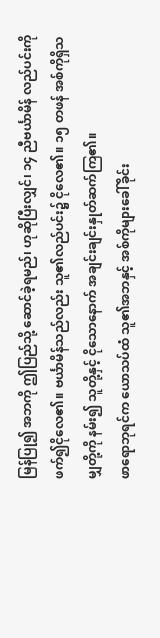မြန်ပြု၍ အဘကို ဤပြည်သို့ ဆောင်ခဲ့ရမည်၊ ဟုဆိုပြီးလျှင်၊ ၁၄ ညီဗင်္ယာမိန် လည်ပင်းကို ဖက်၍ငိုလေ၏။ ဗင်္ယာမိန်သည်လည်း သူ၏လည်ပင်း၌ ငိုလေ၏။ ၁၅ တဖန် အစ်ကိုရှိသမျှတို့ကို နမ်း၍ သူတို့နှင့် ငိုသောနောက် အချင်းချင်းနှုတ်ဆက်ကြ၏။
ဖာရောဘုရင်က ယောသပ်ထံ သူ၏အဘနှင့် အစ်ကိုများခေါ်ခိုင်း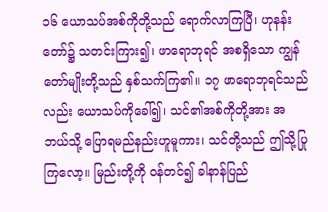၁၆ ယောသပ်အစ်ကိုတို့သည် ရောက်လာကြပြီ၊ ဟုနန်းတော်၌ သတင်းကြား၍၊ ဖာရောဘုရင် အစရှိသော ကျွန်တော်မျိုးတို့သည် နှစ်သက်ကြ၏။ ၁၇ ဖာရောဘုရင်သည်လည်း ယောသပ်ကိုခေါ်၍၊ သင်၏အစ်ကိုတို့အား အဘယ်သို့ ပြောရမည်နည်းဟူမူကား၊ သင်တို့သည် ဤသို့ပြုကြလော့။ မြည်းတို့ကို ဝန်တင်၍ ခါနာန်ပြည်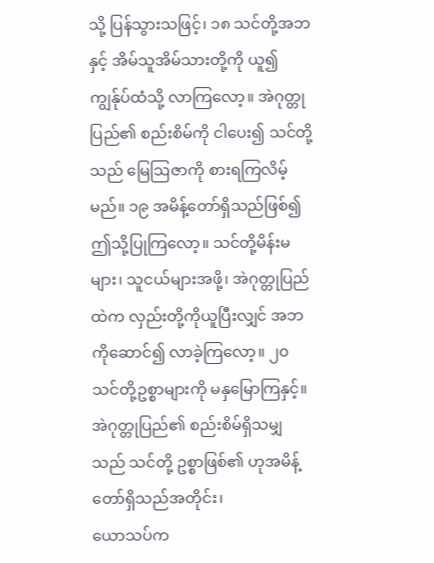သို့ ပြန်သွားသဖြင့်၊ ၁၈ သင်တို့အဘနှင့် အိမ်သူအိမ်သားတို့ကို ယူ၍ ကျွန်ုပ်ထံသို့ လာကြလော့။ အဲဂုတ္တုပြည်၏ စည်းစိမ်ကို ငါပေး၍ သင်တို့သည် မြေဩဇာကို စားရကြလိမ့်မည်။ ၁၉ အမိန့်တော်ရှိသည်ဖြစ်၍ ဤသို့ပြုကြလော့။ သင်တို့မိန်းမများ၊ သူငယ်များအဖို့၊ အဲဂုတ္တုပြည်ထဲက လှည်းတို့ကိုယူပြီးလျှင် အဘကိုဆောင်၍ လာခဲ့ကြလော့။ ၂၀ သင်တို့ဥစ္စာများကို မနှမြောကြနှင့်။ အဲဂုတ္တုပြည်၏ စည်းစိမ်ရှိသမျှသည် သင်တို့ ဥစ္စာဖြစ်၏ ဟုအမိန့်တော်ရှိသည်အတိုင်း၊
ယောသပ်က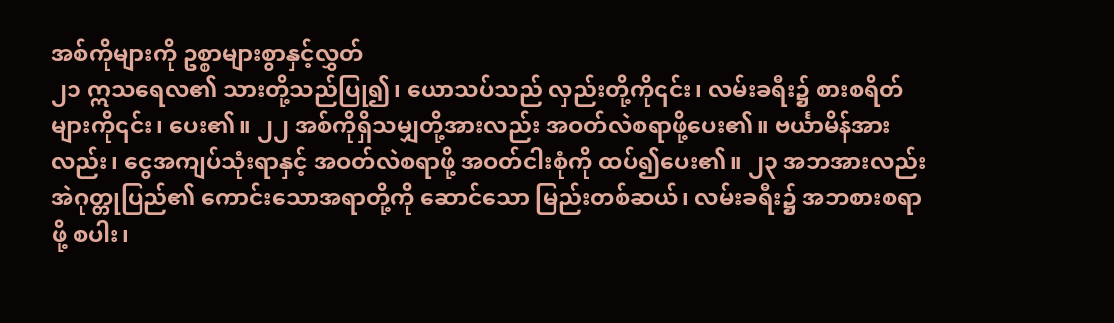အစ်ကိုများကို ဥစ္စာများစွာနှင့်လွှတ်
၂၁ ဣသရေလ၏ သားတို့သည်ပြု၍၊ ယောသပ်သည် လှည်းတို့ကို၎င်း၊ လမ်းခရီး၌ စားစရိတ်များကို၎င်း၊ ပေး၏။ ၂၂ အစ်ကိုရှိသမျှတို့အားလည်း အဝတ်လဲစရာဖို့ပေး၏။ ဗင်္ယာမိန်အားလည်း၊ ငွေအကျပ်သုံးရာနှင့် အဝတ်လဲစရာဖို့ အဝတ်ငါးစုံကို ထပ်၍ပေး၏။ ၂၃ အဘအားလည်း အဲဂုတ္တုပြည်၏ ကောင်းသောအရာတို့ကို ဆောင်သော မြည်းတစ်ဆယ်၊ လမ်းခရီး၌ အဘစားစရာဖို့ စပါး၊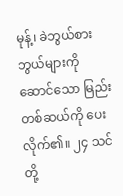မုန့်၊ ခဲဘွယ်စားဘွယ်များကိုဆောင်သော မြည်းတစ်ဆယ်ကို ပေးလိုက်၏။ ၂၄ သင်တို့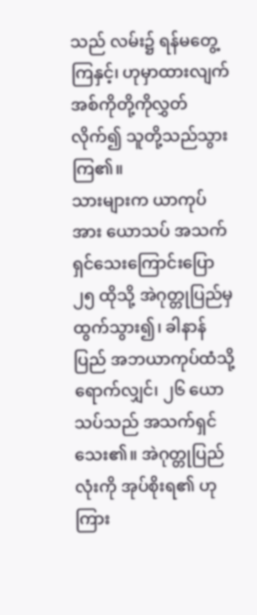သည် လမ်း၌ ရန်မတွေ့ကြနှင့်၊ ဟုမှာထားလျက် အစ်ကိုတို့ကိုလွှတ်လိုက်၍ သူတို့သည်သွားကြ၏။
သားများက ယာကုပ်အား ယောသပ် အသက်ရှင်သေးကြောင်းပြော
၂၅ ထိုသို့ အဲဂုတ္တုပြည်မှ ထွက်သွား၍၊ ခါနာန်ပြည် အဘယာကုပ်ထံသို့ ရောက်လျှင်၊ ၂၆ ယောသပ်သည် အသက်ရှင်သေး၏။ အဲဂုတ္တုပြည်လုံးကို အုပ်စိုးရ၏ ဟုကြား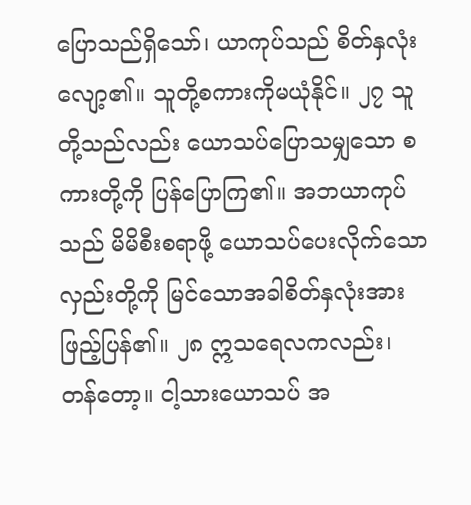ပြောသည်ရှိသော်၊ ယာကုပ်သည် စိတ်နှလုံးလျော့၏။ သူတို့စကားကိုမယုံနိုင်။ ၂၇ သူတို့သည်လည်း ယောသပ်ပြောသမျှသော စကားတို့ကို ပြန်ပြောကြ၏။ အဘယာကုပ်သည် မိမိစီးစရာဖို့ ယောသပ်ပေးလိုက်သော လှည်းတို့ကို မြင်သောအခါစိတ်နှလုံးအားဖြည့်ပြန်၏။ ၂၈ ဣသရေလကလည်း၊ တန်တော့။ ငါ့သားယောသပ် အ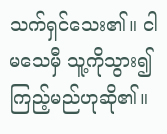သက်ရှင်သေး၏။ ငါမသေမှီ သူ့ကိုသွား၍ ကြည့်မည်ဟုဆို၏။